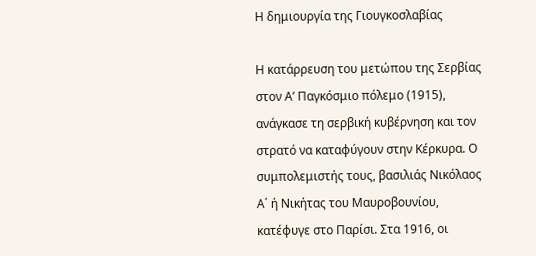Η δημιουργία της Γιουγκοσλαβίας

Η κατάρρευση του μετώπου της Σερβίας στον Α’ Παγκόσμιο πόλεμο (1915), ανάγκασε τη σερβική κυβέρνηση και τον στρατό να καταφύγουν στην Κέρκυρα. Ο συμπολεμιστής τους, βασιλιάς Νικόλαος Α΄ ή Νικήτας του Μαυροβουνίου, κατέφυγε στο Παρίσι. Στα 1916, οι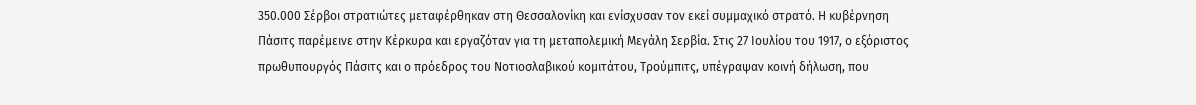350.000 Σέρβοι στρατιώτες μεταφέρθηκαν στη Θεσσαλονίκη και ενίσχυσαν τον εκεί συμμαχικό στρατό. Η κυβέρνηση Πάσιτς παρέμεινε στην Κέρκυρα και εργαζόταν για τη μεταπολεμική Μεγάλη Σερβία. Στις 27 Ιουλίου του 1917, ο εξόριστος πρωθυπουργός Πάσιτς και ο πρόεδρος του Νοτιοσλαβικού κομιτάτου, Τρούμπιτς, υπέγραψαν κοινή δήλωση, που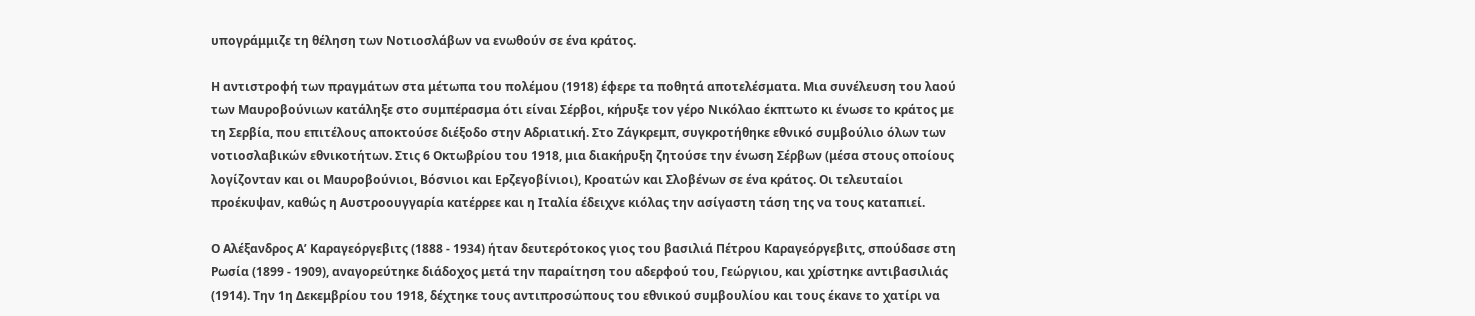υπογράμμιζε τη θέληση των Νοτιοσλάβων να ενωθούν σε ένα κράτος.

Η αντιστροφή των πραγμάτων στα μέτωπα του πολέμου (1918) έφερε τα ποθητά αποτελέσματα. Μια συνέλευση του λαού των Μαυροβούνιων κατάληξε στο συμπέρασμα ότι είναι Σέρβοι, κήρυξε τον γέρο Νικόλαο έκπτωτο κι ένωσε το κράτος με τη Σερβία, που επιτέλους αποκτούσε διέξοδο στην Αδριατική. Στο Ζάγκρεμπ, συγκροτήθηκε εθνικό συμβούλιο όλων των νοτιοσλαβικών εθνικοτήτων. Στις 6 Οκτωβρίου του 1918, μια διακήρυξη ζητούσε την ένωση Σέρβων (μέσα στους οποίους λογίζονταν και οι Μαυροβούνιοι, Βόσνιοι και Ερζεγοβίνιοι), Κροατών και Σλοβένων σε ένα κράτος. Οι τελευταίοι προέκυψαν, καθώς η Αυστροουγγαρία κατέρρεε και η Ιταλία έδειχνε κιόλας την ασίγαστη τάση της να τους καταπιεί.

Ο Αλέξανδρος Α’ Καραγεόργεβιτς (1888 - 1934) ήταν δευτερότοκος γιος του βασιλιά Πέτρου Καραγεόργεβιτς, σπούδασε στη Ρωσία (1899 - 1909), αναγορεύτηκε διάδοχος μετά την παραίτηση του αδερφού του, Γεώργιου, και χρίστηκε αντιβασιλιάς (1914). Την 1η Δεκεμβρίου του 1918, δέχτηκε τους αντιπροσώπους του εθνικού συμβουλίου και τους έκανε το χατίρι να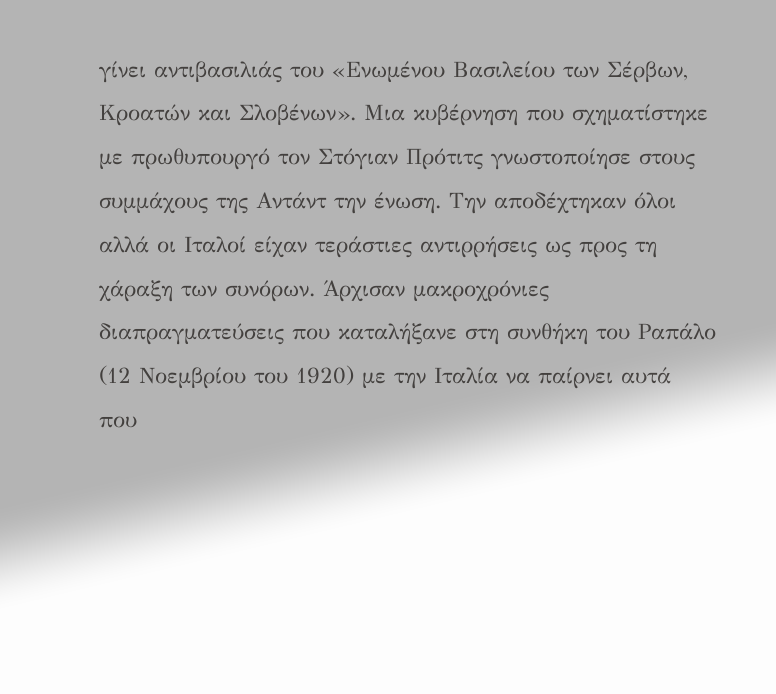γίνει αντιβασιλιάς του «Ενωμένου Βασιλείου των Σέρβων, Κροατών και Σλοβένων». Μια κυβέρνηση που σχηματίστηκε με πρωθυπουργό τον Στόγιαν Πρότιτς γνωστοποίησε στους συμμάχους της Αντάντ την ένωση. Την αποδέχτηκαν όλοι αλλά οι Ιταλοί είχαν τεράστιες αντιρρήσεις ως προς τη χάραξη των συνόρων. Άρχισαν μακροχρόνιες διαπραγματεύσεις που καταλήξανε στη συνθήκη του Ραπάλο (12 Νοεμβρίου του 1920) με την Ιταλία να παίρνει αυτά που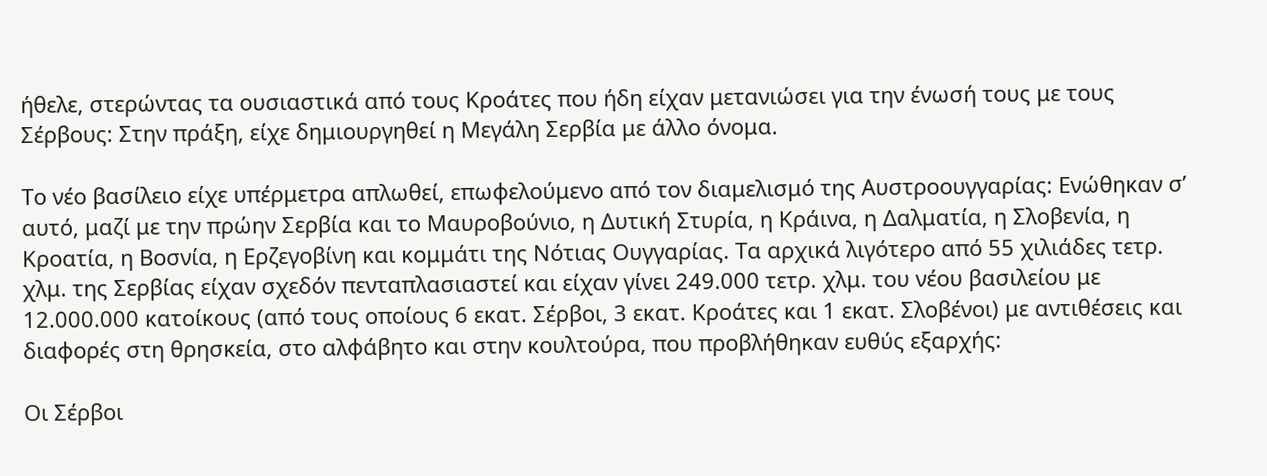ήθελε, στερώντας τα ουσιαστικά από τους Κροάτες που ήδη είχαν μετανιώσει για την ένωσή τους με τους Σέρβους: Στην πράξη, είχε δημιουργηθεί η Μεγάλη Σερβία με άλλο όνομα.

Το νέο βασίλειο είχε υπέρμετρα απλωθεί, επωφελούμενο από τον διαμελισμό της Αυστροουγγαρίας: Ενώθηκαν σ’ αυτό, μαζί με την πρώην Σερβία και το Μαυροβούνιο, η Δυτική Στυρία, η Κράινα, η Δαλματία, η Σλοβενία, η Κροατία, η Βοσνία, η Ερζεγοβίνη και κομμάτι της Νότιας Ουγγαρίας. Τα αρχικά λιγότερο από 55 χιλιάδες τετρ. χλμ. της Σερβίας είχαν σχεδόν πενταπλασιαστεί και είχαν γίνει 249.000 τετρ. χλμ. του νέου βασιλείου με 12.000.000 κατοίκους (από τους οποίους 6 εκατ. Σέρβοι, 3 εκατ. Κροάτες και 1 εκατ. Σλοβένοι) με αντιθέσεις και διαφορές στη θρησκεία, στο αλφάβητο και στην κουλτούρα, που προβλήθηκαν ευθύς εξαρχής:

Οι Σέρβοι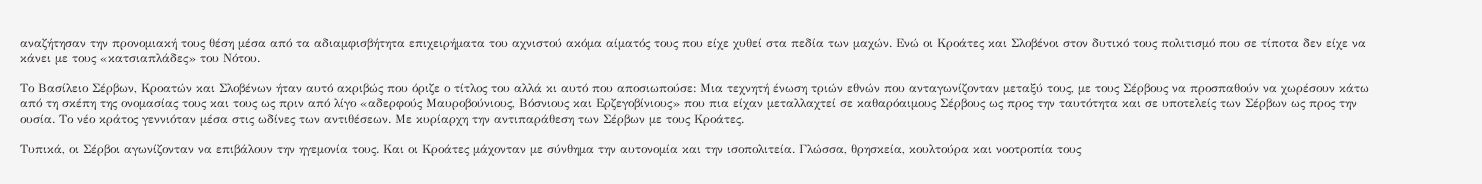αναζήτησαν την προνομιακή τους θέση μέσα από τα αδιαμφισβήτητα επιχειρήματα του αχνιστού ακόμα αίματός τους που είχε χυθεί στα πεδία των μαχών. Eνώ οι Κροάτες και Σλοβένοι στον δυτικό τους πολιτισμό που σε τίποτα δεν είχε να κάνει με τους «κατσιαπλάδες» του Νότου.

Το Βασίλειο Σέρβων, Κροατών και Σλοβένων ήταν αυτό ακριβώς που όριζε ο τίτλος του αλλά κι αυτό που αποσιωπούσε: Μια τεχνητή ένωση τριών εθνών που ανταγωνίζονταν μεταξύ τους, με τους Σέρβους να προσπαθούν να χωρέσουν κάτω από τη σκέπη της ονομασίας τους και τους ως πριν από λίγο «αδερφούς Μαυροβούνιους, Βόσνιους και Ερζεγοβίνιους» που πια είχαν μεταλλαχτεί σε καθαρόαιμους Σέρβους ως προς την ταυτότητα και σε υποτελείς των Σέρβων ως προς την ουσία. Το νέο κράτος γεννιόταν μέσα στις ωδίνες των αντιθέσεων. Με κυρίαρχη την αντιπαράθεση των Σέρβων με τους Κροάτες.

Τυπικά, οι Σέρβοι αγωνίζονταν να επιβάλουν την ηγεμονία τους. Και οι Κροάτες μάχονταν με σύνθημα την αυτονομία και την ισοπολιτεία. Γλώσσα, θρησκεία, κουλτούρα και νοοτροπία τους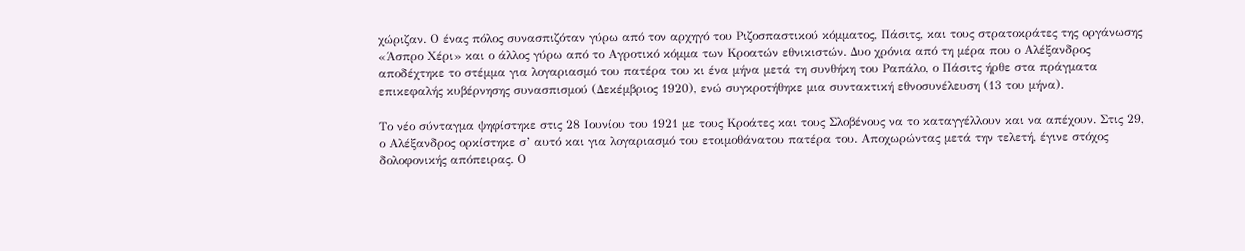χώριζαν. Ο ένας πόλος συνασπιζόταν γύρω από τον αρχηγό του Ριζοσπαστικού κόμματος, Πάσιτς, και τους στρατοκράτες της οργάνωσης «Άσπρο Χέρι» και ο άλλος γύρω από το Αγροτικό κόμμα των Κροατών εθνικιστών. Δυο χρόνια από τη μέρα που ο Αλέξανδρος αποδέχτηκε το στέμμα για λογαριασμό του πατέρα του κι ένα μήνα μετά τη συνθήκη του Ραπάλο, ο Πάσιτς ήρθε στα πράγματα επικεφαλής κυβέρνησης συνασπισμού (Δεκέμβριος 1920), ενώ συγκροτήθηκε μια συντακτική εθνοσυνέλευση (13 του μήνα).

Το νέο σύνταγμα ψηφίστηκε στις 28 Ιουνίου του 1921 με τους Κροάτες και τους Σλοβένους να το καταγγέλλουν και να απέχουν. Στις 29, ο Αλέξανδρος ορκίστηκε σ’ αυτό και για λογαριασμό του ετοιμοθάνατου πατέρα του. Αποχωρώντας μετά την τελετή, έγινε στόχος δολοφονικής απόπειρας. Ο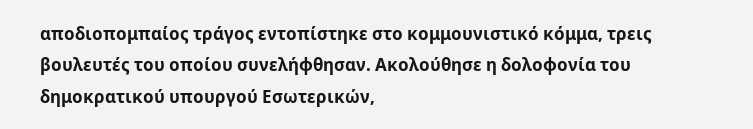αποδιοπομπαίος τράγος εντοπίστηκε στο κομμουνιστικό κόμμα, τρεις βουλευτές του οποίου συνελήφθησαν. Ακολούθησε η δολοφονία του δημοκρατικού υπουργού Εσωτερικών,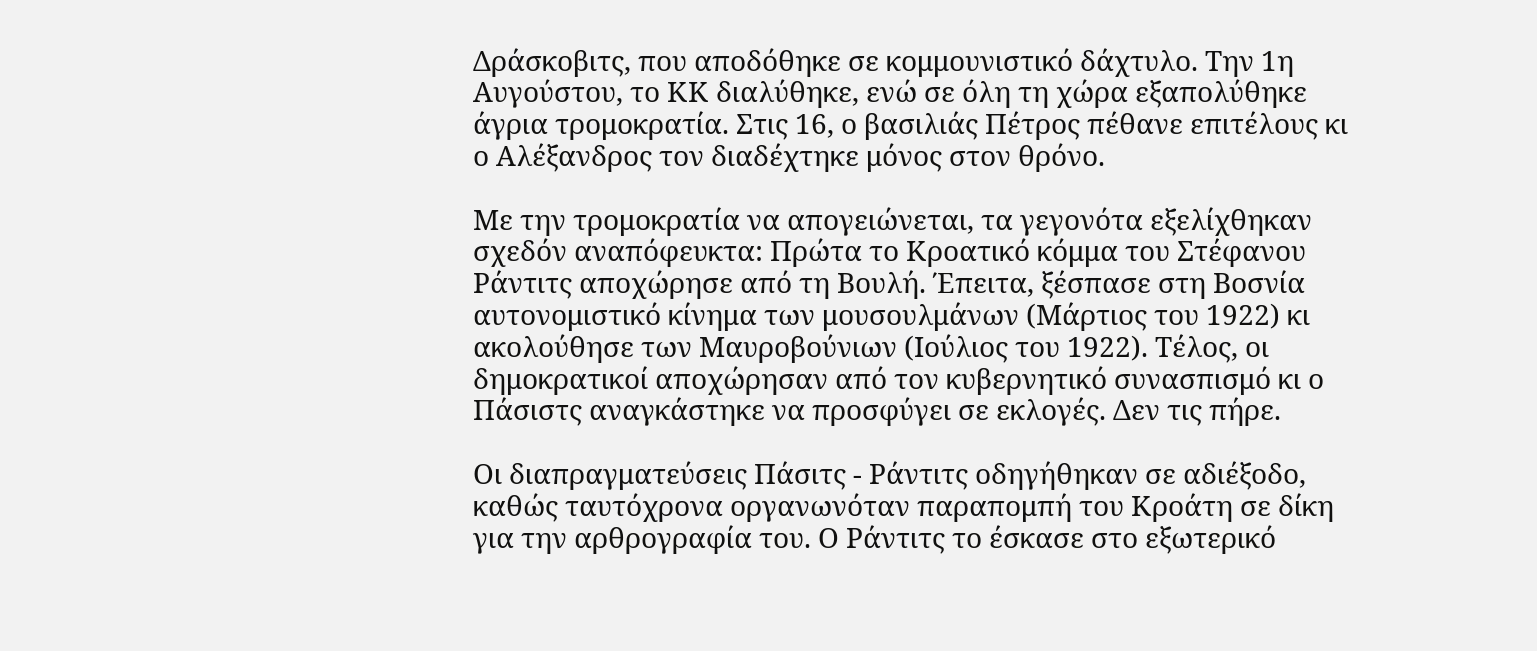Δράσκοβιτς, που αποδόθηκε σε κομμουνιστικό δάχτυλο. Την 1η Αυγούστου, το ΚΚ διαλύθηκε, ενώ σε όλη τη χώρα εξαπολύθηκε άγρια τρομοκρατία. Στις 16, ο βασιλιάς Πέτρος πέθανε επιτέλους κι ο Αλέξανδρος τον διαδέχτηκε μόνος στον θρόνο.

Με την τρομοκρατία να απογειώνεται, τα γεγονότα εξελίχθηκαν σχεδόν αναπόφευκτα: Πρώτα το Κροατικό κόμμα του Στέφανου Ράντιτς αποχώρησε από τη Βουλή. Έπειτα, ξέσπασε στη Βοσνία αυτονομιστικό κίνημα των μουσουλμάνων (Μάρτιος του 1922) κι ακολούθησε των Μαυροβούνιων (Ιούλιος του 1922). Τέλος, οι δημοκρατικοί αποχώρησαν από τον κυβερνητικό συνασπισμό κι ο Πάσιστς αναγκάστηκε να προσφύγει σε εκλογές. Δεν τις πήρε.

Οι διαπραγματεύσεις Πάσιτς - Ράντιτς οδηγήθηκαν σε αδιέξοδο, καθώς ταυτόχρονα οργανωνόταν παραπομπή του Κροάτη σε δίκη για την αρθρογραφία του. Ο Ράντιτς το έσκασε στο εξωτερικό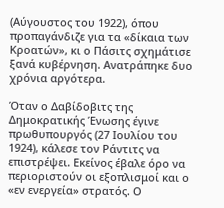(Αύγουστος του 1922), όπου προπαγάνδιζε για τα «δίκαια των Κροατών», κι ο Πάσιτς σχημάτισε ξανά κυβέρνηση. Ανατράπηκε δυο χρόνια αργότερα.

Όταν ο Δαβίδοβιτς της Δημοκρατικής Ένωσης έγινε πρωθυπουργός (27 Ιουλίου του 1924), κάλεσε τον Ράντιτς να επιστρέψει. Εκείνος έβαλε όρο να περιοριστούν οι εξοπλισμοί και ο «εν ενεργεία» στρατός. Ο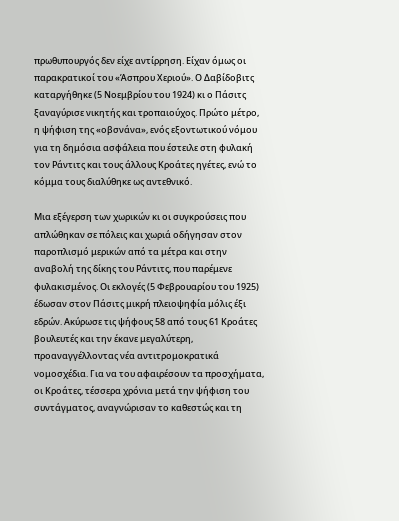πρωθυπουργός δεν είχε αντίρρηση. Είχαν όμως οι παρακρατικοί του «Άσπρου Χεριού». Ο Δαβίδοβιτς καταργήθηκε (5 Νοεμβρίου του 1924) κι ο Πάσιτς ξαναγύρισε νικητής και τροπαιούχος. Πρώτο μέτρο, η ψήφιση της «οβσνάνα», ενός εξοντωτικού νόμου για τη δημόσια ασφάλεια που έστειλε στη φυλακή τον Ράντιτς και τους άλλους Κροάτες ηγέτες, ενώ το κόμμα τους διαλύθηκε ως αντεθνικό.

Μια εξέγερση των χωρικών κι οι συγκρούσεις που απλώθηκαν σε πόλεις και χωριά οδήγησαν στον παροπλισμό μερικών από τα μέτρα και στην αναβολή της δίκης του Ράντιτς, που παρέμενε φυλακισμένος. Οι εκλογές (5 Φεβρουαρίου του 1925) έδωσαν στον Πάσιτς μικρή πλειοψηφία μόλις έξι εδρών. Ακύρωσε τις ψήφους 58 από τους 61 Κροάτες βουλευτές και την έκανε μεγαλύτερη, προαναγγέλλοντας νέα αντιτρομοκρατικά νομοσχέδια. Για να του αφαιρέσουν τα προσχήματα, οι Κροάτες, τέσσερα χρόνια μετά την ψήφιση του συντάγματος, αναγνώρισαν το καθεστώς και τη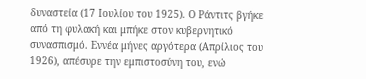δυναστεία (17 Ιουλίου του 1925). Ο Ράντιτς βγήκε από τη φυλακή και μπήκε στον κυβερνητικό συνασπισμό. Εννέα μήνες αργότερα (Απρίλιος του 1926), απέσυρε την εμπιστοσύνη του, ενώ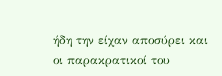ήδη την είχαν αποσύρει και οι παρακρατικοί του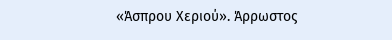«Άσπρου Χεριού». Άρρωστος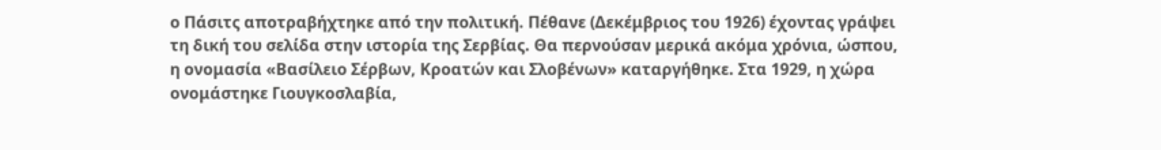ο Πάσιτς αποτραβήχτηκε από την πολιτική. Πέθανε (Δεκέμβριος του 1926) έχοντας γράψει τη δική του σελίδα στην ιστορία της Σερβίας. Θα περνούσαν μερικά ακόμα χρόνια, ώσπου, η ονομασία «Βασίλειο Σέρβων, Κροατών και Σλοβένων» καταργήθηκε. Στα 1929, η χώρα ονομάστηκε Γιουγκοσλαβία,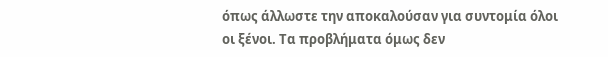όπως άλλωστε την αποκαλούσαν για συντομία όλοι οι ξένοι. Τα προβλήματα όμως δεν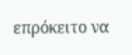επρόκειτο να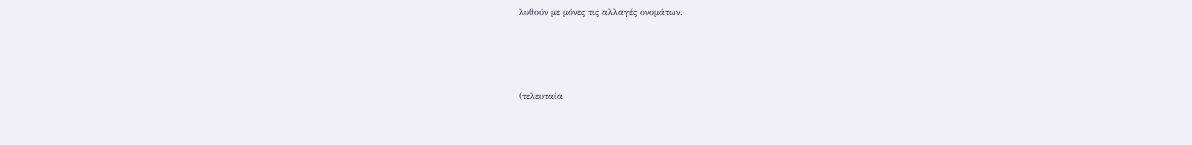λυθούν με μόνες τις αλλαγές ονομάτων.



(τελευταία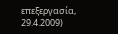επεξεργασία, 29.4.2009)